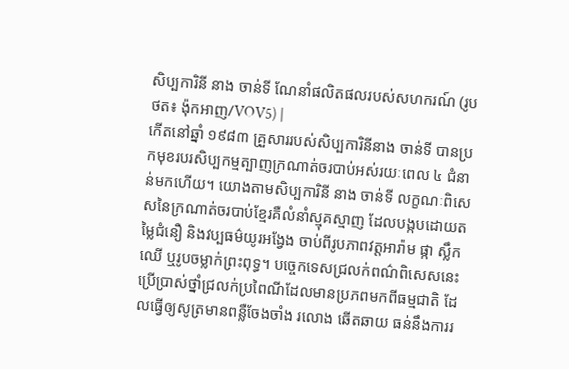សិប្បការិនី នាង ចាន់ទី ណែនាំផលិតផលរបស់សហករណ៍ (រូបថត៖ ង៉ុកអាញ/VOV5) |
កើតនៅឆ្នាំ ១៩៨៣ គ្រួសាររបស់សិប្បការិនីនាង ចាន់ទី បានប្រកមុខរបរសិប្បកម្មត្បាញក្រណាត់ចរបាប់អស់រយៈពេល ៤ ជំនាន់មកហើយ។ យោងតាមសិប្បការិនី នាង ចាន់ទី លក្ខណៈពិសេសនៃក្រណាត់ចរបាប់ខ្មែរគឺលំនាំស្មុគស្មាញ ដែលបង្កបដោយតម្លៃជំនឿ និងវប្បធម៌យូរអង្វែង ចាប់ពីរូបភាពវត្តអារ៉ាម ផ្កា ស្លឹកឈើ ឬរូបចម្លាក់ព្រះពុទ្ធ។ បច្ចេកទេសជ្រលក់ពណ៌ពិសេសនេះប្រើប្រាស់ថ្នាំជ្រលក់ប្រពៃណីដែលមានប្រភពមកពីធម្មជាតិ ដែលធ្វើឲ្យសូត្រមានពន្លឺចែងចាំង រលោង ឆើតឆាយ ធន់នឹងការរ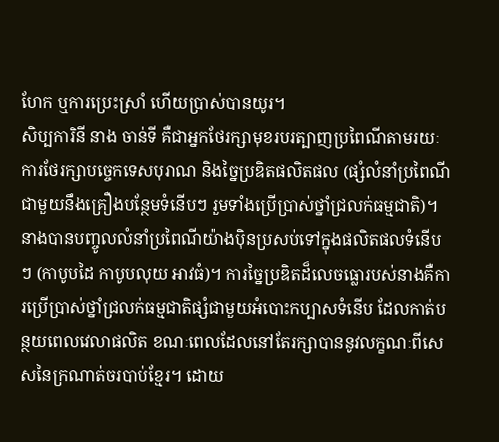ហែក ឬការប្រេះស្រាំ ហើយប្រាស់បានយូរ។
សិប្បការិនី នាង ចាន់ទី គឺជាអ្នកថែរក្សាមុខរបរត្បាញប្រពៃណីតាមរយៈការថែរក្សាបច្ចេកទេសបុរាណ និងច្នៃប្រឌិតផលិតផល (ផ្សំលំនាំប្រពៃណីជាមួយនឹងគ្រឿងបន្ថែមទំនើបៗ រួមទាំងប្រើប្រាស់ថ្នាំជ្រលក់ធម្មជាតិ)។ នាងបានបញ្ចូលលំនាំប្រពៃណីយ៉ាងប៉ិនប្រសប់ទៅក្នុងផលិតផលទំនើបៗ (កាបូបដៃ កាបូបលុយ អាវធំ)។ ការច្នៃប្រឌិតដ៏លេចធ្លោរបស់នាងគឺការប្រើប្រាស់ថ្នាំជ្រលក់ធម្មជាតិផ្សំជាមួយអំបោះកប្បាសទំនើប ដែលកាត់បន្ថយពេលវេលាផលិត ខណៈពេលដែលនៅតែរក្សាបាននូវលក្ខណៈពីសេសនៃក្រណាត់ចរបាប់ខ្មែរ។ ដោយ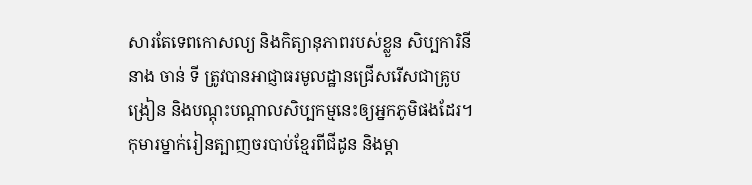សារតែទេពកោសល្យ និងកិត្យានុភាពរបស់ខ្លួន សិប្បការិនី នាង ចាន់ ទី ត្រូវបានអាជ្ញាធរមូលដ្ឋានជ្រើសរើសជាគ្រូបង្រៀន និងបណ្តុះបណ្តាលសិប្បកម្មនេះឲ្យអ្នកភូមិផងដែរ។
កុមារម្នាក់រៀនត្បាញចរបាប់ខ្មែរពីជីដូន និងម្តា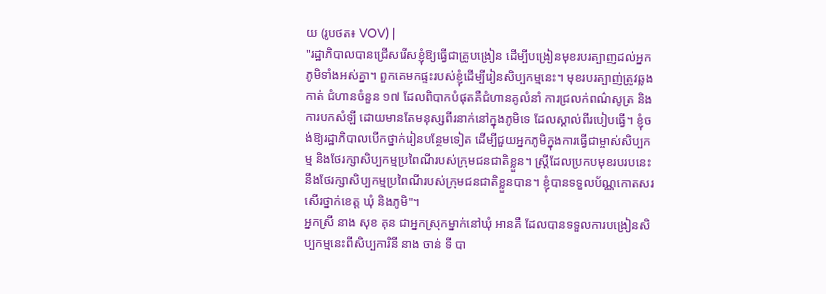យ (រូបថត៖ VOV) |
"រដ្ឋាភិបាលបានជ្រើសរើសខ្ញុំឱ្យធ្វើជាគ្រូបង្រៀន ដើម្បីបង្រៀនមុខរបរត្បាញដល់អ្នកភូមិទាំងអស់គ្នា។ ពួកគេមកផ្ទះរបស់ខ្ញុំដើម្បីរៀនសិប្បកម្មនេះ។ មុខរបរត្បាញ់ត្រូវឆ្លងកាត់ ជំហានចំនួន ១៧ ដែលពិបាកបំផុតគឺជំហានគូលំនាំ ការជ្រលក់ពណ៌សូត្រ និងការបកសំឡី ដោយមានតែមនុស្សពីរនាក់នៅក្នុងភូមិទេ ដែលស្គាល់ពីរបៀបធ្វើ។ ខ្ញុំចង់ឱ្យរដ្ឋាភិបាលបើកថ្នាក់រៀនបន្ថែមទៀត ដើម្បីជួយអ្នកភូមិក្នុងការធ្វើជាម្ចាស់សិប្បកម្ម និងថែរក្សាសិប្បកម្មប្រពៃណីរបស់ក្រុមជនជាតិខ្លួន។ ស្ត្រីដែលប្រកបមុខរបរបនេះនឹងថែរក្សាសិប្បកម្មប្រពៃណីរបស់ក្រុមជនជាតិខ្លួនបាន។ ខ្ញុំបានទទួលប័ណ្ណកោតសរសើរថ្នាក់ខេត្ត ឃុំ និងភូមិ"។
អ្នកស្រី នាង សុខ គុន ជាអ្នកស្រុកម្នាក់នៅឃុំ អានគឺ ដែលបានទទួលការបង្រៀនសិប្បកម្មនេះពីសិប្បការិនី នាង ចាន់ ទី បា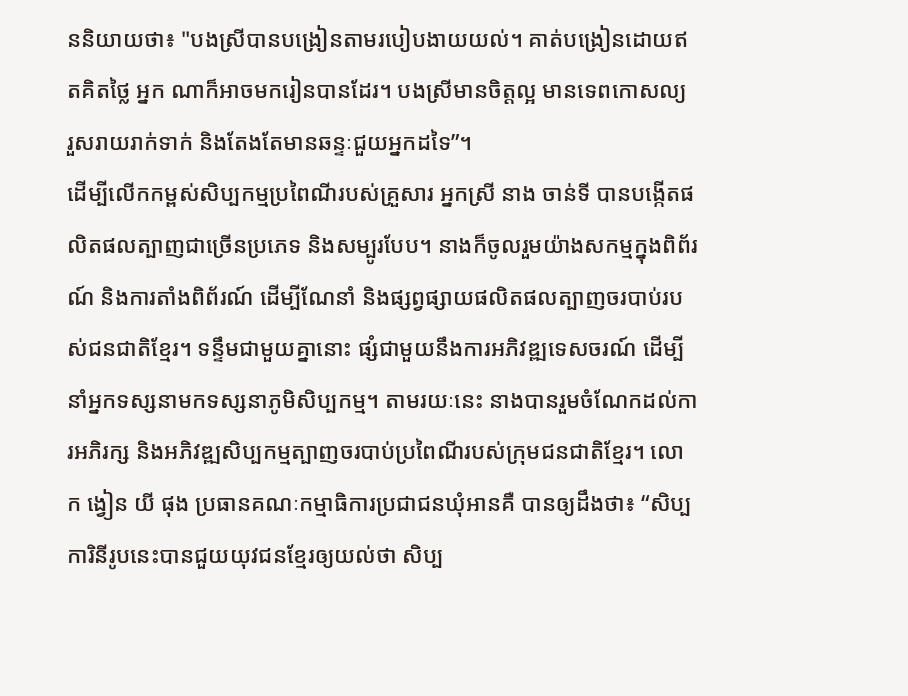ននិយាយថា៖ "បងស្រីបានបង្រៀនតាមរបៀបងាយយល់។ គាត់បង្រៀនដោយឥតគិតថ្លៃ អ្នក ណាក៏អាចមករៀនបានដែរ។ បងស្រីមានចិត្តល្អ មានទេពកោសល្យ រួសរាយរាក់ទាក់ និងតែងតែមានឆន្ទៈជួយអ្នកដទៃ”។
ដើម្បីលើកកម្ពស់សិប្បកម្មប្រពៃណីរបស់គ្រួសារ អ្នកស្រី នាង ចាន់ទី បានបង្កើតផលិតផលត្បាញជាច្រើនប្រភេទ និងសម្បូរបែប។ នាងក៏ចូលរួមយ៉ាងសកម្មក្នុងពិព័រណ៍ និងការតាំងពិព័រណ៍ ដើម្បីណែនាំ និងផ្សព្វផ្សាយផលិតផលត្បាញចរបាប់របស់ជនជាតិខ្មែរ។ ទន្ទឹមជាមួយគ្នានោះ ផ្សំជាមួយនឹងការអភិវឌ្ឍទេសចរណ៍ ដើម្បីនាំអ្នកទស្សនាមកទស្សនាភូមិសិប្បកម្ម។ តាមរយៈនេះ នាងបានរួមចំណែកដល់ការអភិរក្ស និងអភិវឌ្ឍសិប្បកម្មត្បាញចរបាប់ប្រពៃណីរបស់ក្រុមជនជាតិខ្មែរ។ លោក ង្វៀន យី ផុង ប្រធានគណៈកម្មាធិការប្រជាជនឃុំអានគឺ បានឲ្យដឹងថា៖ “សិប្បការិនីរូបនេះបានជួយយុវជនខ្មែរឲ្យយល់ថា សិប្ប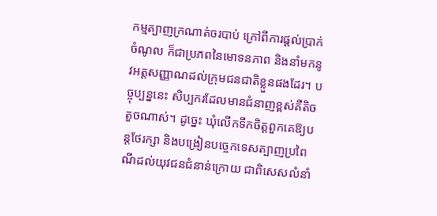កម្មត្បាញក្រណាត់ចរបាប់ ក្រៅពីការផ្តល់ប្រាក់ចំណូល ក៏ជាប្រភពនៃមោទនភាព និងនាំមកនូវអត្តសញ្ញាណដល់ក្រុមជនជាតិខ្លួនផងដែរ។ បច្ចុប្បន្ននេះ សិប្បករដែលមានជំនាញខ្ពស់គឺតិចតួចណាស់។ ដូច្នេះ ឃុំលើកទឹកចិត្តពួកគេឱ្យបន្តថែរក្សា និងបង្រៀនបច្ចេកទេសត្បាញប្រពៃណីដល់យុវជនជំនាន់ក្រោយ ជាពិសេសលំនាំ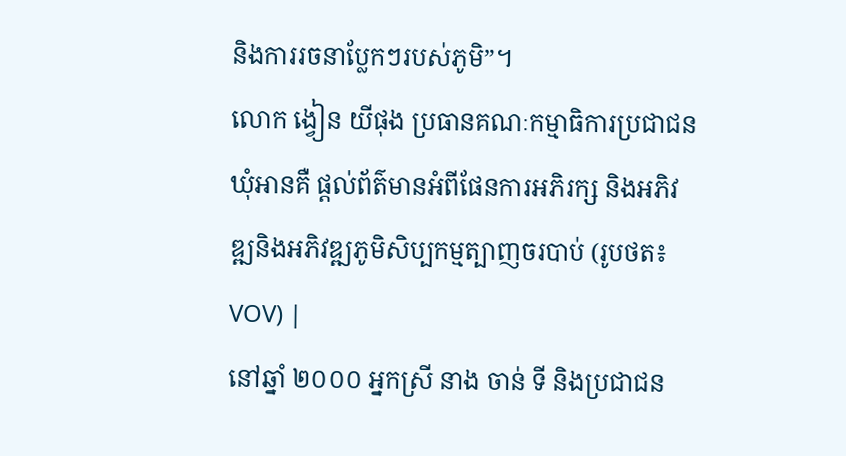និងការរចនាប្លែកៗរបស់ភូមិ”។
លោក ង្វៀន យីផុង ប្រធានគណៈកម្មាធិការប្រជាជនឃុំអានគឺ ផ្តល់ព័ត៌មានអំពីផែនការអភិរក្ស និងអភិវឌ្ឍនិងអភិវឌ្ឍភូមិសិប្បកម្មត្បាញចរបាប់ (រូបថត៖ VOV) |
នៅឆ្នាំ ២០០០ អ្នកស្រី នាង ចាន់ ទី និងប្រជាជន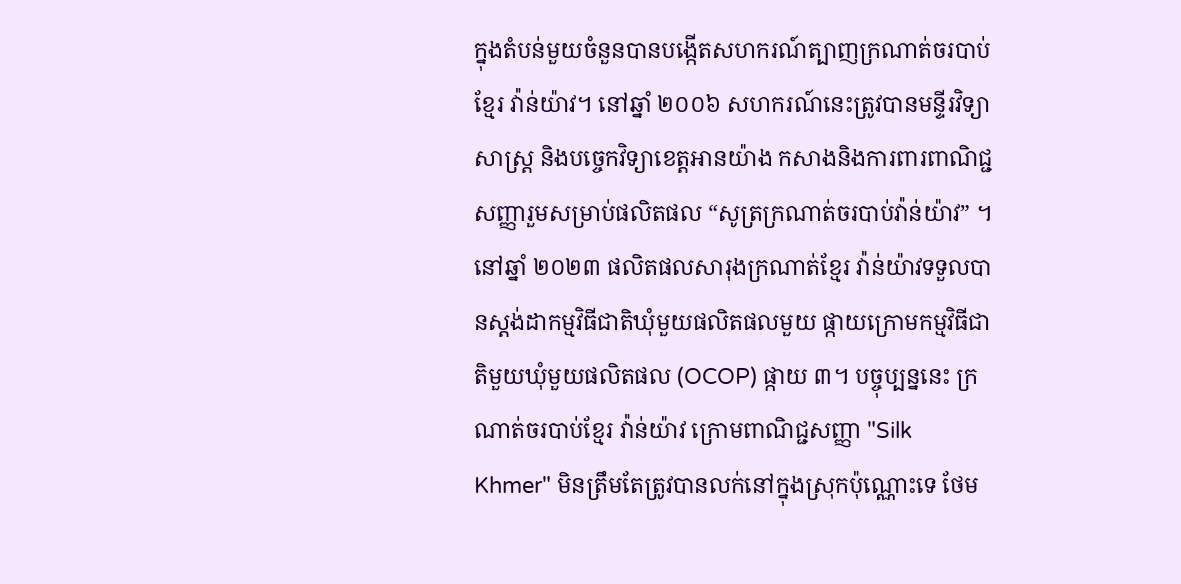ក្នុងតំបន់មួយចំនួនបានបង្កើតសហករណ៍ត្បាញក្រណាត់ចរបាប់ខ្មែរ វ៉ាន់យ៉ាវ។ នៅឆ្នាំ ២០០៦ សហករណ៍នេះត្រូវបានមន្ទីរវិទ្យាសាស្ត្រ និងបច្ចេកវិទ្យាខេត្តអានយ៉ាង កសាងនិងការពារពាណិជ្ជសញ្ញារួមសម្រាប់ផលិតផល “សូត្រក្រណាត់ចរបាប់វ៉ាន់យ៉ាវ” ។ នៅឆ្នាំ ២០២៣ ផលិតផលសារុងក្រណាត់ខ្មែរ វ៉ាន់យ៉ាវទទួលបានស្តង់ដាកម្មវិធីជាតិឃុំមួយផលិតផលមួយ ផ្កាយក្រោមកម្មវិធីជាតិមួយឃុំមួយផលិតផល (OCOP) ផ្កាយ ៣។ បច្ចុប្បន្ននេះ ក្រណាត់ចរបាប់ខ្មែរ វ៉ាន់យ៉ាវ ក្រោមពាណិជ្ជសញ្ញា "Silk Khmer" មិនត្រឹមតែត្រូវបានលក់នៅក្នុងស្រុកប៉ុណ្ណោះទេ ថែម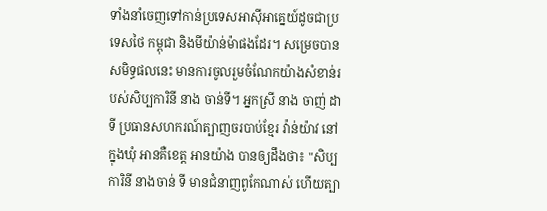ទាំងនាំចេញទៅកាន់ប្រទេសអាស៊ីអាគ្នេយ៍ដូចជាប្រទេសថៃ កម្ពុជា និងមីយ៉ាន់ម៉ាផងដែរ។ សម្រេចបានសមិទ្ធផលនេះ មានការចូលរួមចំណែកយ៉ាងសំខាន់របស់សិប្បការិនី នាង ចាន់ទី។ អ្នកស្រី នាង ចាញ់ ដា ទី ប្រធានសហករណ៍ត្បាញចរបាប់ខ្មែរ វ៉ាន់យ៉ាវ នៅក្នុងឃុំ អានគឺខេត្ត អានយ៉ាង បានឲ្យដឹងថា៖ "សិប្បការិនី នាងចាន់ ទី មានជំនាញពូកែណាស់ ហើយត្បា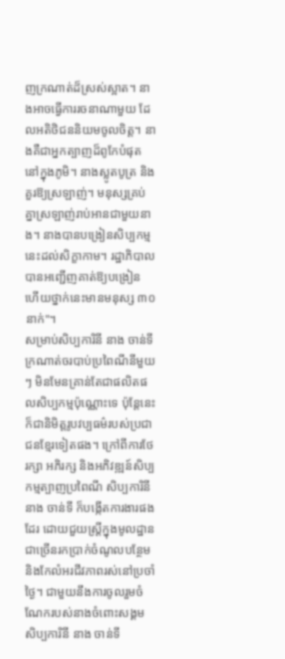ញក្រណាត់ដ៏ស្រស់ស្អាត។ នាងអាចធ្វើការរចនាណាមួយ ដែលអតិថិជននិយមចូលចិត្ត។ នាងគឺជាអ្នកត្បាញដ៏ពូកែបំផុតនៅក្នុងភូមិ។ នាងស្លូតបូត្រ និងគួរឱ្យស្រឡាញ់។ មនុស្សគ្រប់គ្នាស្រឡាញ់រាប់អានជាមួយនាង។ នាងបានបង្រៀនសិប្បកម្មនេះដល់សិក្ខាកាម។ រដ្ឋាភិបាលបានអញ្ជើញគាត់ឱ្យបង្រៀន ហើយថ្នាក់នេះមានមនុស្ស ៣០ នាក់"។
សម្រាប់សិប្បការិនី នាង ចាន់ទី ក្រណាត់ចរបាប់ប្រពៃណីនីមួយៗ មិនមែនគ្រាន់តែជាផលិតផលសិប្បកម្មប៉ុណ្ណោះទេ ប៉ុន្តែនេះក៏ជានិមិត្តរូបវប្បធម៌របស់ប្រជាជនខ្មែរទៀតផង។ ក្រៅពីការថែរក្សា អភិរក្ស និងអភិវឌ្ឍន៍សិប្បកម្មត្បាញប្រពៃណី សិប្បការិនី នាង ចាន់ទី ក៏បង្កើតការងារផងដែរ ដោយជួយស្ត្រីក្នុងមូលដ្ឋានជាច្រើនរកប្រាក់ចំណូលបន្ថែម និងកែលំអរជីវភាពរស់នៅប្រចាំថ្ងៃ។ ជាមួយនឹងការចូលរួមចំណែករបស់នាងចំពោះសង្គម សិប្បការិនី នាង ចាន់ទី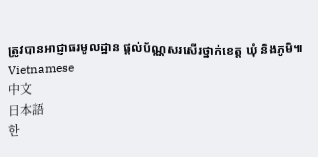ត្រូវបានអាជ្ញាធរមូលដ្ឋាន ផ្តល់ប័ណ្ណសរសើរថ្នាក់ខេត្ត ឃុំ និងភូមិ៕
Vietnamese
中文
日本語
한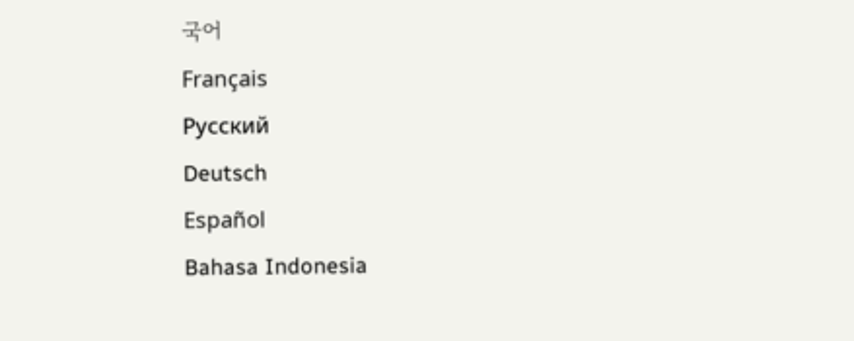국어
Français
Русский
Deutsch
Español
Bahasa Indonesia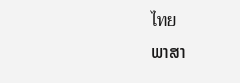ไทย
ພາສາ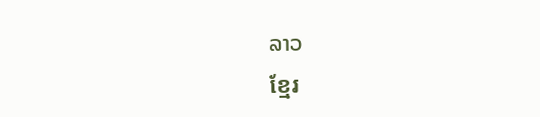ລາວ
ខ្មែរ